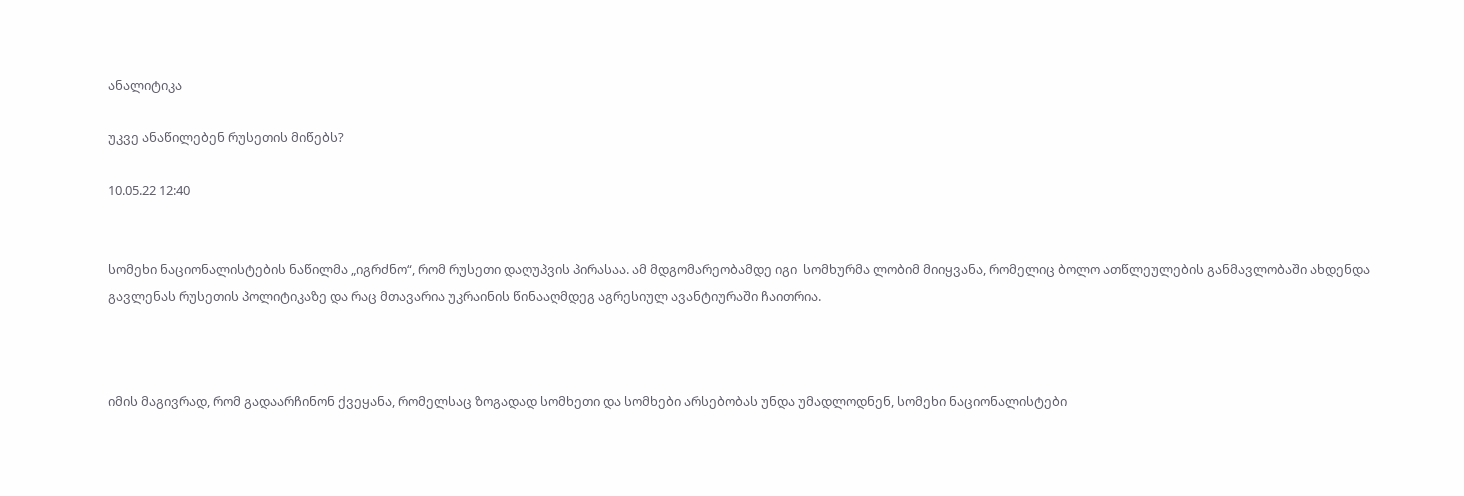ანალიტიკა

უკვე ანაწილებენ რუსეთის მიწებს?

10.05.22 12:40


სომეხი ნაციონალისტების ნაწილმა „იგრძნო“, რომ რუსეთი დაღუპვის პირასაა. ამ მდგომარეობამდე იგი  სომხურმა ლობიმ მიიყვანა, რომელიც ბოლო ათწლეულების განმავლობაში ახდენდა გავლენას რუსეთის პოლიტიკაზე და რაც მთავარია უკრაინის წინააღმდეგ აგრესიულ ავანტიურაში ჩაითრია.



იმის მაგივრად, რომ გადაარჩინონ ქვეყანა, რომელსაც ზოგადად სომხეთი და სომხები არსებობას უნდა უმადლოდნენ, სომეხი ნაციონალისტები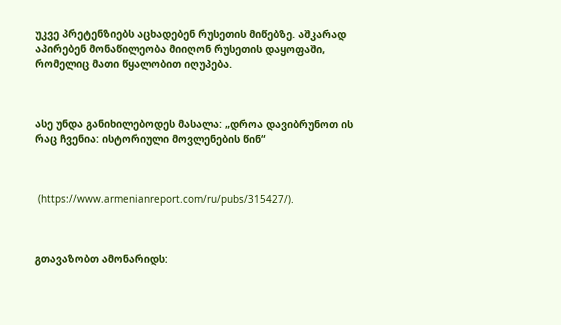უკვე პრეტენზიებს აცხადებენ რუსეთის მიწებზე. აშკარად აპირებენ მონაწილეობა მიიღონ რუსეთის დაყოფაში, რომელიც მათი წყალობით იღუპება.



ასე უნდა განიხილებოდეს მასალა: „დროა დავიბრუნოთ ის რაც ჩვენია: ისტორიული მოვლენების წინ“



 (https://www.armenianreport.com/ru/pubs/315427/).



გთავაზობთ ამონარიდს: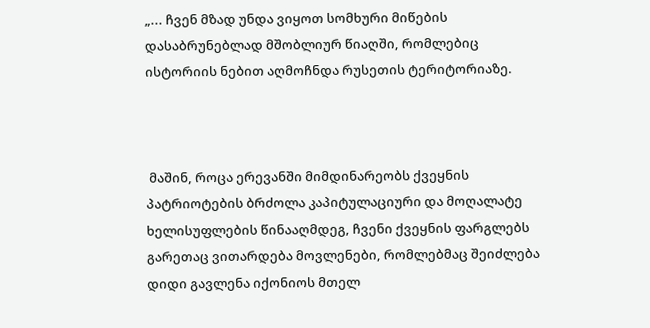„... ჩვენ მზად უნდა ვიყოთ სომხური მიწების დასაბრუნებლად მშობლიურ წიაღში, რომლებიც ისტორიის ნებით აღმოჩნდა რუსეთის ტერიტორიაზე.



 მაშინ, როცა ერევანში მიმდინარეობს ქვეყნის პატრიოტების ბრძოლა კაპიტულაციური და მოღალატე ხელისუფლების წინააღმდეგ, ჩვენი ქვეყნის ფარგლებს გარეთაც ვითარდება მოვლენები, რომლებმაც შეიძლება დიდი გავლენა იქონიოს მთელ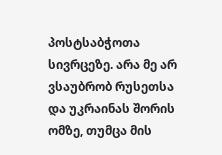პოსტსაბჭოთა სივრცეზე. არა მე არ ვსაუბრობ რუსეთსა და უკრაინას შორის ომზე, თუმცა მის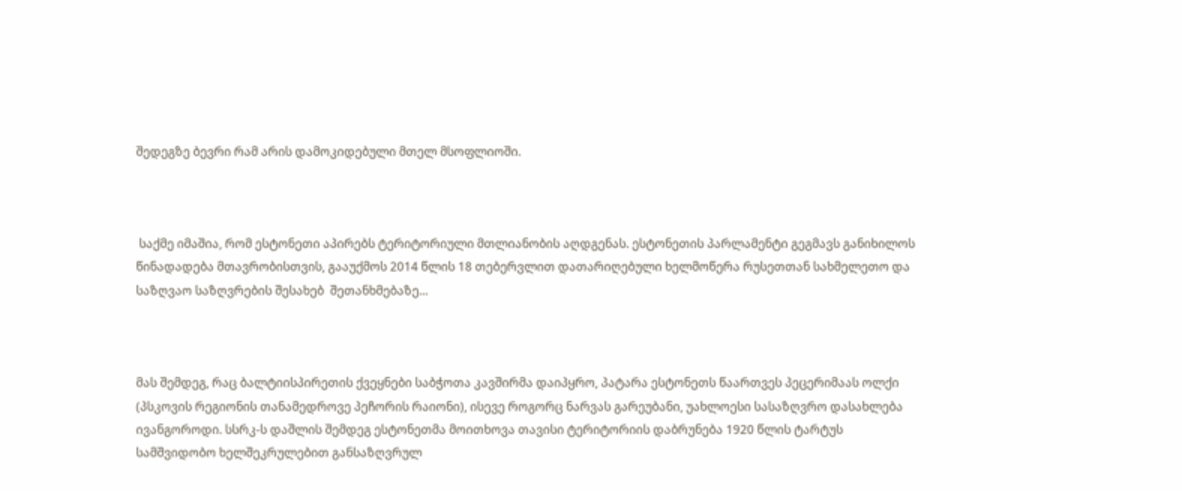შედეგზე ბევრი რამ არის დამოკიდებული მთელ მსოფლიოში.



 საქმე იმაშია, რომ ესტონეთი აპირებს ტერიტორიული მთლიანობის აღდგენას. ესტონეთის პარლამენტი გეგმავს განიხილოს წინადადება მთავრობისთვის, გააუქმოს 2014 წლის 18 თებერვლით დათარიღებული ხელმოწერა რუსეთთან სახმელეთო და საზღვაო საზღვრების შესახებ  შეთანხმებაზე...



მას შემდეგ, რაც ბალტიისპირეთის ქვეყნები საბჭოთა კავშირმა დაიპყრო, პატარა ესტონეთს წაართვეს პეცერიმაას ოლქი (პსკოვის რეგიონის თანამედროვე პეჩორის რაიონი), ისევე როგორც ნარვას გარეუბანი, უახლოესი სასაზღვრო დასახლება ივანგოროდი. სსრკ-ს დაშლის შემდეგ ესტონეთმა მოითხოვა თავისი ტერიტორიის დაბრუნება 1920 წლის ტარტუს სამშვიდობო ხელშეკრულებით განსაზღვრულ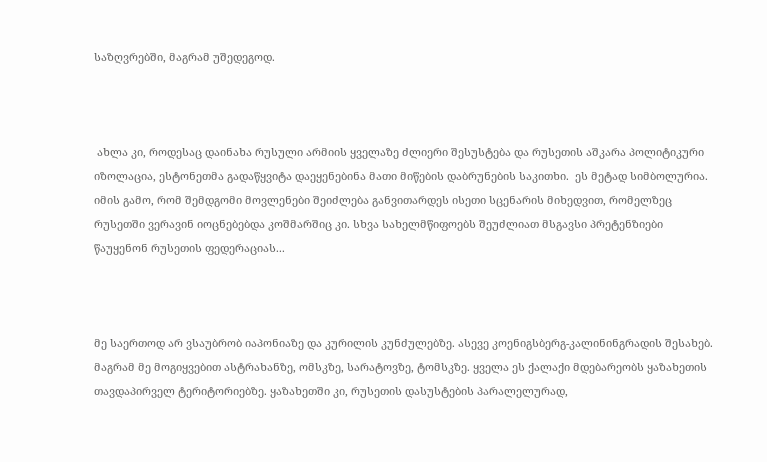საზღვრებში, მაგრამ უშედეგოდ.



 ახლა კი, როდესაც დაინახა რუსული არმიის ყველაზე ძლიერი შესუსტება და რუსეთის აშკარა პოლიტიკური იზოლაცია, ესტონეთმა გადაწყვიტა დაეყენებინა მათი მიწების დაბრუნების საკითხი.  ეს მეტად სიმბოლურია. იმის გამო, რომ შემდგომი მოვლენები შეიძლება განვითარდეს ისეთი სცენარის მიხედვით, რომელზეც რუსეთში ვერავინ იოცნებებდა კოშმარშიც კი. სხვა სახელმწიფოებს შეუძლიათ მსგავსი პრეტენზიები წაუყენონ რუსეთის ფედერაციას...



მე საერთოდ არ ვსაუბრობ იაპონიაზე და კურილის კუნძულებზე. ასევე კოენიგსბერგ-კალინინგრადის შესახებ. მაგრამ მე მოგიყვებით ასტრახანზე, ომსკზე, სარატოვზე, ტომსკზე. ყველა ეს ქალაქი მდებარეობს ყაზახეთის თავდაპირველ ტერიტორიებზე. ყაზახეთში კი, რუსეთის დასუსტების პარალელურად,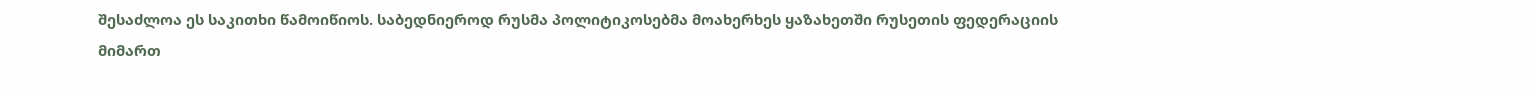შესაძლოა ეს საკითხი წამოიწიოს. საბედნიეროდ რუსმა პოლიტიკოსებმა მოახერხეს ყაზახეთში რუსეთის ფედერაციის მიმართ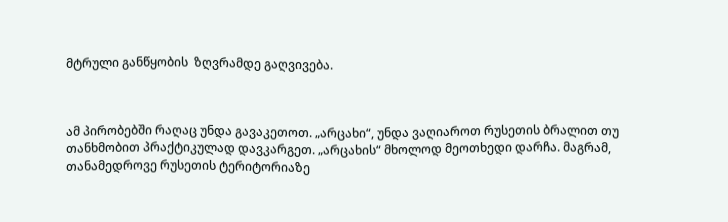მტრული განწყობის  ზღვრამდე გაღვივება.



ამ პირობებში რაღაც უნდა გავაკეთოთ. „არცახი“, უნდა ვაღიაროთ რუსეთის ბრალით თუ თანხმობით პრაქტიკულად დავკარგეთ. „არცახის“ მხოლოდ მეოთხედი დარჩა. მაგრამ, თანამედროვე რუსეთის ტერიტორიაზე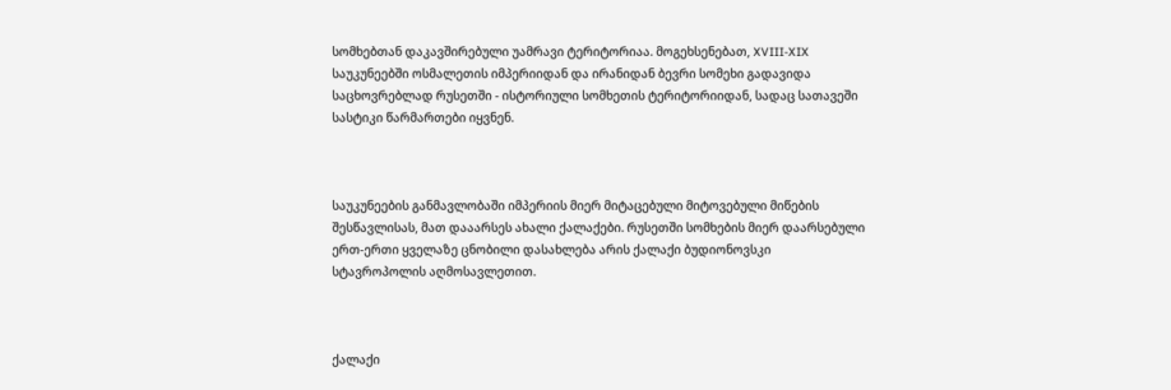სომხებთან დაკავშირებული უამრავი ტერიტორიაა. მოგეხსენებათ, XVIII-XIX საუკუნეებში ოსმალეთის იმპერიიდან და ირანიდან ბევრი სომეხი გადავიდა საცხოვრებლად რუსეთში - ისტორიული სომხეთის ტერიტორიიდან, სადაც სათავეში სასტიკი წარმართები იყვნენ.



საუკუნეების განმავლობაში იმპერიის მიერ მიტაცებული მიტოვებული მიწების შესწავლისას, მათ დააარსეს ახალი ქალაქები. რუსეთში სომხების მიერ დაარსებული ერთ-ერთი ყველაზე ცნობილი დასახლება არის ქალაქი ბუდიონოვსკი სტავროპოლის აღმოსავლეთით.



ქალაქი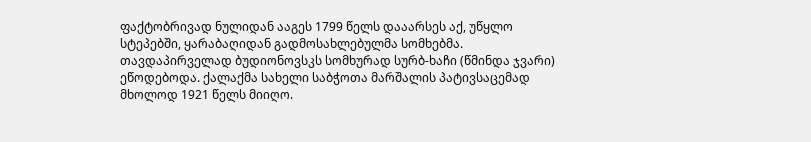ფაქტობრივად ნულიდან ააგეს 1799 წელს დააარსეს აქ, უწყლო სტეპებში, ყარაბაღიდან გადმოსახლებულმა სომხებმა. თავდაპირველად ბუდიონოვსკს სომხურად სურბ-ხაჩი (წმინდა ჯვარი) ეწოდებოდა. ქალაქმა სახელი საბჭოთა მარშალის პატივსაცემად მხოლოდ 1921 წელს მიიღო.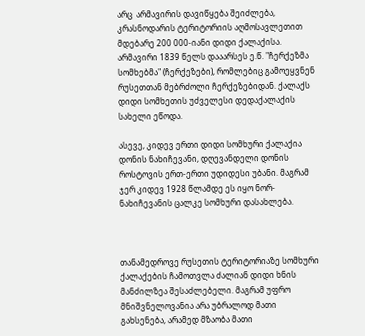არც  არმავირის დავიწყება შეიძლება, კრასნოდარის ტერიტორიის აღმოსავლეთით მდებარე 200 000-იანი დიდი ქალაქისა. არმავირი 1839 წელს დააარსეს ე.წ. "ჩერქეზმა სომხებმა" (ჩერქეზები), რომლებიც გამოეყვნენ რუსეთთან მებრძოლი ჩერქეზებიდან. ქალაქს დიდი სომხეთის უძველესი დედაქალაქის სახელი ეწოდა.

ასევე, კიდევ ერთი დიდი სომხური ქალაქია დონის ნახიჩევანი, დღევანდელი დონის როსტოვის ერთ-ერთი უდიდესი უბანი. მაგრამ ჯერ კიდევ 1928 წლამდე ეს იყო ნორ-ნახიჩევანის ცალკე სომხური დასახლება.



თანამედროვე რუსეთის ტერიტორიაზე სომხური ქალაქების ჩამოთვლა ძალიან დიდი ხნის მანძილზეა შესაძლებელი. მაგრამ უფრო მნიშვნელოვანია არა უბრალოდ მათი გახსენება, არამედ მზაობა მათი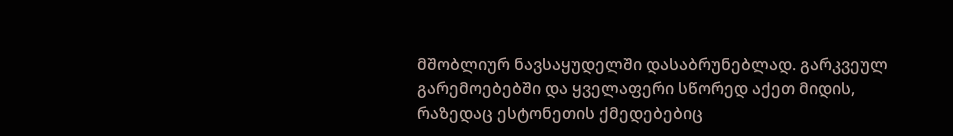მშობლიურ ნავსაყუდელში დასაბრუნებლად. გარკვეულ გარემოებებში და ყველაფერი სწორედ აქეთ მიდის, რაზედაც ესტონეთის ქმედებებიც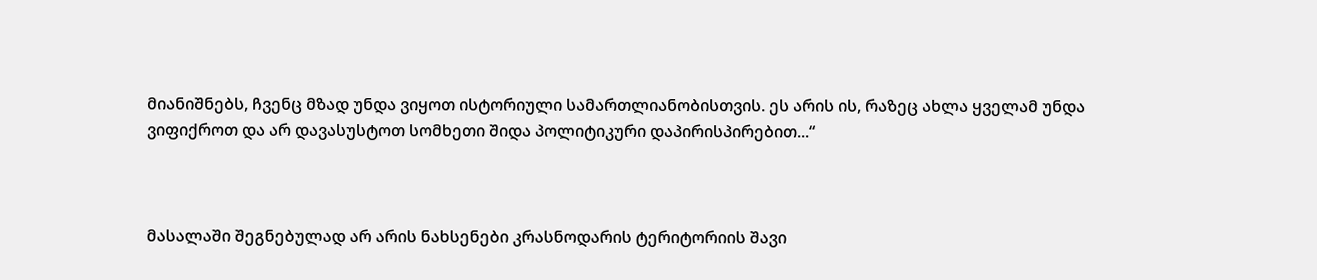მიანიშნებს, ჩვენც მზად უნდა ვიყოთ ისტორიული სამართლიანობისთვის. ეს არის ის, რაზეც ახლა ყველამ უნდა ვიფიქროთ და არ დავასუსტოთ სომხეთი შიდა პოლიტიკური დაპირისპირებით...“



მასალაში შეგნებულად არ არის ნახსენები კრასნოდარის ტერიტორიის შავი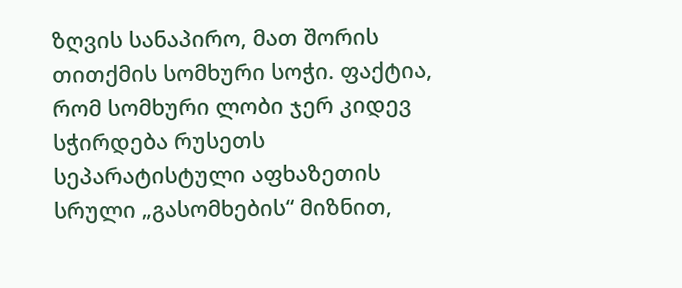ზღვის სანაპირო, მათ შორის თითქმის სომხური სოჭი. ფაქტია, რომ სომხური ლობი ჯერ კიდევ სჭირდება რუსეთს სეპარატისტული აფხაზეთის სრული „გასომხების“ მიზნით,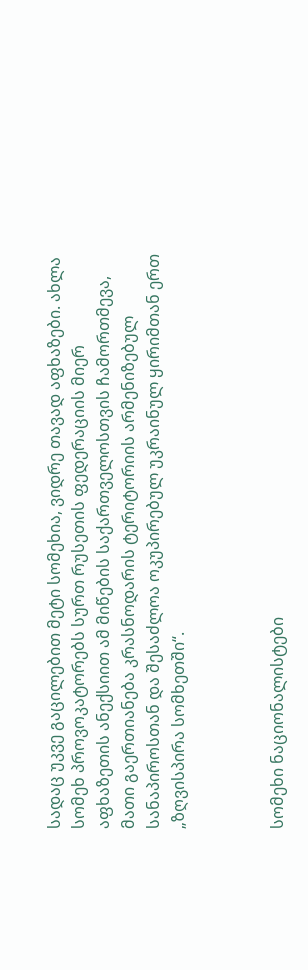სადაც უკვე გაცილებით მეტი სომეხია, ვიდრე თავად აფხაზები. ახლა სომეხ პროვოკატორებს სურთ რუსეთის ფედერაციის მიერ აფხაზეთის ანექსიით ამ მიწების საქართველოსთვის ჩამორთმევა, მათი გაერთიანება კრასნოდარის ტერიტორიის არმენიზებულ სანაპიროსთან და შესაძლოა ოკუპირებულ უკრაინულ ყირიმთან ერთ „ზღვისპირა სომხეთში“.



სომეხი ნაციონალისტები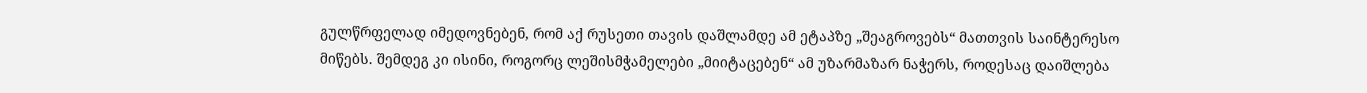გულწრფელად იმედოვნებენ, რომ აქ რუსეთი თავის დაშლამდე ამ ეტაპზე „შეაგროვებს“ მათთვის საინტერესო მიწებს. შემდეგ კი ისინი, როგორც ლეშისმჭამელები „მიიტაცებენ“ ამ უზარმაზარ ნაჭერს, როდესაც დაიშლება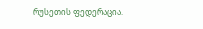რუსეთის ფედერაცია.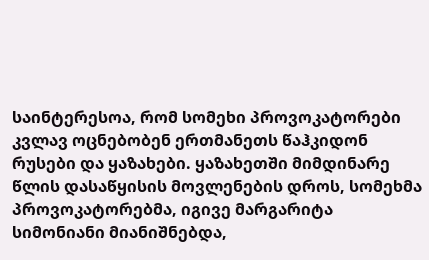საინტერესოა, რომ სომეხი პროვოკატორები კვლავ ოცნებობენ ერთმანეთს წაჰკიდონ რუსები და ყაზახები. ყაზახეთში მიმდინარე წლის დასაწყისის მოვლენების დროს, სომეხმა პროვოკატორებმა, იგივე მარგარიტა სიმონიანი მიანიშნებდა,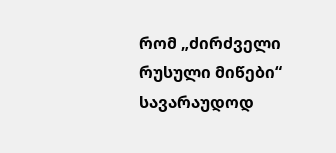რომ „ძირძველი რუსული მიწები“ სავარაუდოდ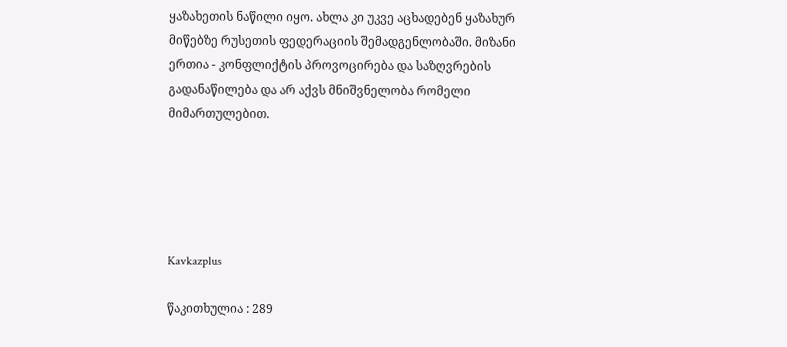ყაზახეთის ნაწილი იყო. ახლა კი უკვე აცხადებენ ყაზახურ მიწებზე რუსეთის ფედერაციის შემადგენლობაში. მიზანი ერთია - კონფლიქტის პროვოცირება და საზღვრების გადანაწილება და არ აქვს მნიშვნელობა რომელი მიმართულებით.





Kavkazplus

წაკითხულია : 289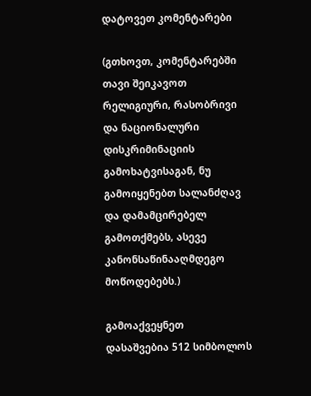დატოვეთ კომენტარები

(გთხოვთ, კომენტარებში თავი შეიკავოთ რელიგიური, რასობრივი და ნაციონალური დისკრიმინაციის გამოხატვისაგან, ნუ გამოიყენებთ სალანძღავ და დამამცირებელ გამოთქმებს, ასევე კანონსაწინააღმდეგო მოწოდებებს.)

გამოაქვეყნეთ
დასაშვებია 512 სიმბოლოს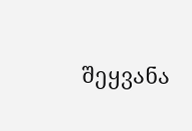შეყვანა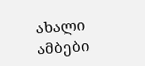ახალი ამბები